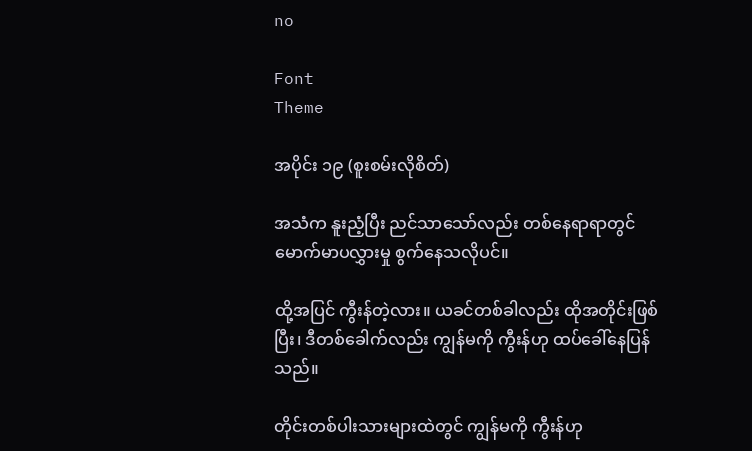no

Font
Theme

အပိုင်း ၁၉ (စူးစမ်းလိုစိတ်)

အသံက နူးညံ့ပြီး ညင်သာသော်လည်း တစ်နေရာရာတွင် မောက်မာပလွှားမှု စွက်နေသလိုပင်။

ထို့အပြင် ကွီးန်တဲ့လား။ ယခင်တစ်ခါလည်း ထိုအတိုင်းဖြစ်ပြီး၊ ဒီတစ်ခေါက်လည်း ကျွန်မကို ကွီးန်ဟု ထပ်ခေါ်နေပြန်သည်။

တိုင်းတစ်ပါးသားများထဲတွင် ကျွန်မကို ကွီးန်ဟု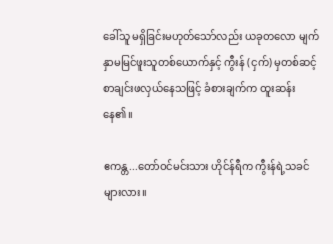ခေါ်သူ မရှိခြင်းမဟုတ်သော်လည်း ယခုတလော မျက်နှာမမြင်ဖူးသူတစ်ယောက်နှင့် ကွီးန် (ငှက်) မှတစ်ဆင့် စာချင်းဖလှယ်နေသဖြင့် ခံစားချက်က ထူးဆန်းနေ၏။

ဧကန္တ...တော်ဝင်မင်းသား ဟိုင်န်ရီက ကွီးန်ရဲ့သခင်များလား။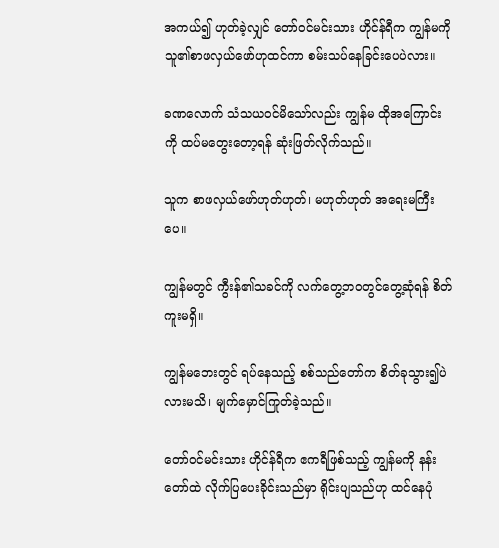အကယ်၍ ဟုတ်ခဲ့လျှင် တော်ဝင်မင်းသား ဟိုင်န်ရီက ကျွန်မကို သူ၏စာဖလှယ်ဖော်ဟုထင်ကာ စမ်းသပ်နေခြင်းပေပဲလား။

ခဏလောက် သံသယဝင်မိသော်လည်း ကျွန်မ ထိုအကြောင်းကို ထပ်မတွေးတော့ရန် ဆုံးဖြတ်လိုက်သည်။

သူက စာဖလှယ်ဖော်ဟုတ်ဟုတ်၊ မဟုတ်ဟုတ် အရေးမကြီးပေ။

ကျွန်မတွင် ကွီးန်၏သခင်ကို လက်တွေ့ဘဝတွင်တွေ့ဆုံရန် စိတ်ကူးမရှိ။

ကျွန်မဘေးတွင် ရပ်နေသည့် စစ်သည်တော်က စိတ်ခုသွား၍ပဲလားမသိ၊ မျက်မှောင်ကြုတ်ခဲ့သည်။

တော်ဝင်မင်းသား ဟိုင်န်ရီက ဧကရီဖြစ်သည့် ကျွန်မကို နန်းတော်ထဲ လိုက်ပြပေးခိုင်းသည်မှာ ရိုင်းပျသည်ဟု ထင်နေပုံ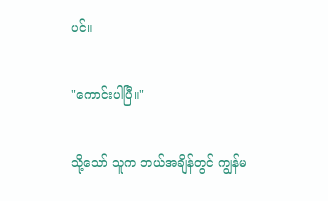ပင်။

"ကောင်းပါပြီ။"

သို့သော် သူက ဘယ်အချိန်တွင် ကျွန်မ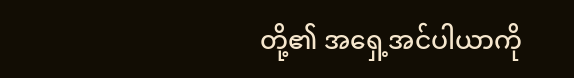တို့၏ အရှေ့အင်ပါယာကို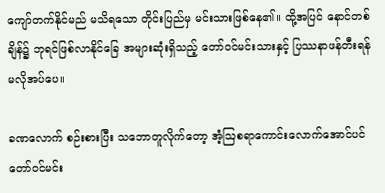ကျော်တက်နိုင်မည် မသိရသော တိုင်းပြည်မှ မင်းသားဖြစ်နေ၏။ ထို့အပြင် နောင်တစ်ချိန်၌ ဘုရင်ဖြစ်လာနိုင်ခြေ အများဆုံးရှိသည့် တော်ဝင်မင်းသားနှင့် ပြဿနာဖန်တီးရန် မလိုအပ်ပေ။

ခဏလောက် စဉ်းစားပြီး သဘောတူလိုက်တော့ အံ့ဩစရာကောင်းလောက်အောင်ပင် တော်ဝင်မင်း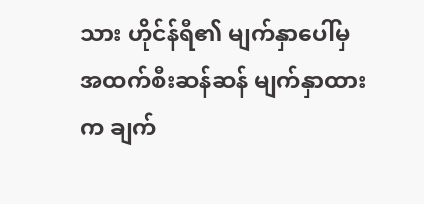သား ဟိုင်န်ရီ၏ မျက်နှာပေါ်မှ အထက်စီးဆန်ဆန် မျက်နှာထားက ချက်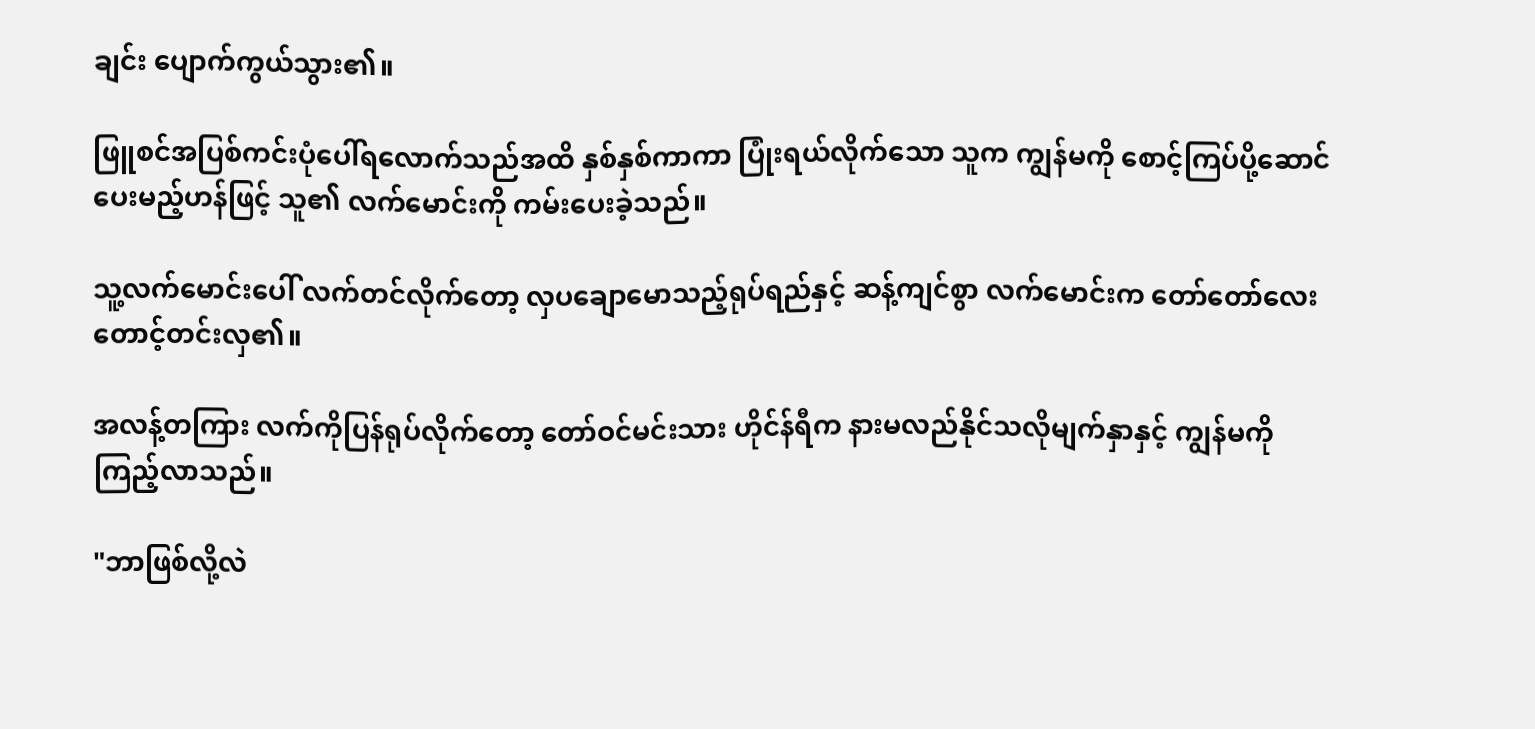ချင်း ပျောက်ကွယ်သွား၏။

ဖြူစင်အပြစ်ကင်းပုံပေါ်ရလောက်သည်အထိ နှစ်နှစ်ကာကာ ပြုံးရယ်လိုက်သော သူက ကျွန်မကို စောင့်ကြပ်ပို့ဆောင်ပေးမည့်ဟန်ဖြင့် သူ၏ လက်မောင်းကို ကမ်းပေးခဲ့သည်။

သူ့လက်မောင်းပေါ် လက်တင်လိုက်တော့ လှပချောမောသည့်ရုပ်ရည်နှင့် ဆန့်ကျင်စွာ လက်မောင်းက တော်တော်လေး တောင့်တင်းလှ၏။

အလန့်တကြား လက်ကိုပြန်ရုပ်လိုက်တော့ တော်ဝင်မင်းသား ဟိုင်န်ရီက နားမလည်နိုင်သလိုမျက်နှာနှင့် ကျွန်မကို ကြည့်လာသည်။

"ဘာဖြစ်လို့လဲ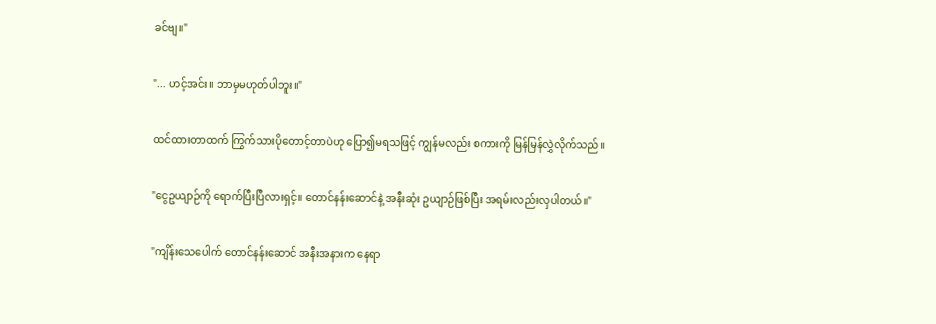ခင်ဗျ။"

"... ဟင့်အင်း။ ဘာမှမဟုတ်ပါဘူး။"

ထင်ထားတာထက် ကြွက်သားပိုတောင့်တာပဲဟု ပြော၍မရသဖြင့် ကျွန်မလည်း စကားကို မြန်မြန်လွှဲလိုက်သည်။

"ငွေဥယျာဉ်ကို ရောက်ပြီးပြီလားရှင့်။ တောင်နန်းဆောင်နဲ့ အနီးဆုံး ဥယျာဉ်ဖြစ်ပြီး အရမ်းလည်းလှပါတယ်။"

"ကျိန်းသေပေါက် တောင်နန်းဆောင် အနီးအနားက နေရာ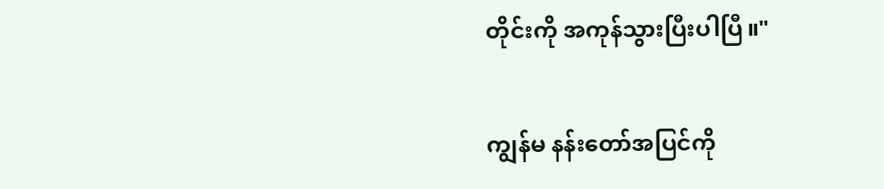တိုင်းကို အကုန်သွားပြီးပါပြီ။"

ကျွန်မ နန်းတော်အပြင်ကို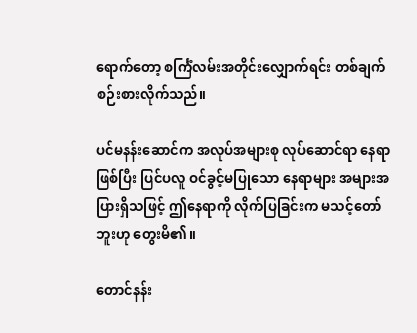ရောက်တော့ စင်္ကြံလမ်းအတိုင်းလျှောက်ရင်း တစ်ချက်စဉ်းစားလိုက်သည်။

ပင်မနန်းဆောင်က အလုပ်အများစု လုပ်ဆောင်ရာ နေရာဖြစ်ပြီး ပြင်ပလူ ဝင်ခွင့်မပြုသော နေရာများ အများအပြားရှိသဖြင့် ဤနေရာကို လိုက်ပြခြင်းက မသင့်တော်ဘူးဟု တွေးမိ၏။

တောင်နန်း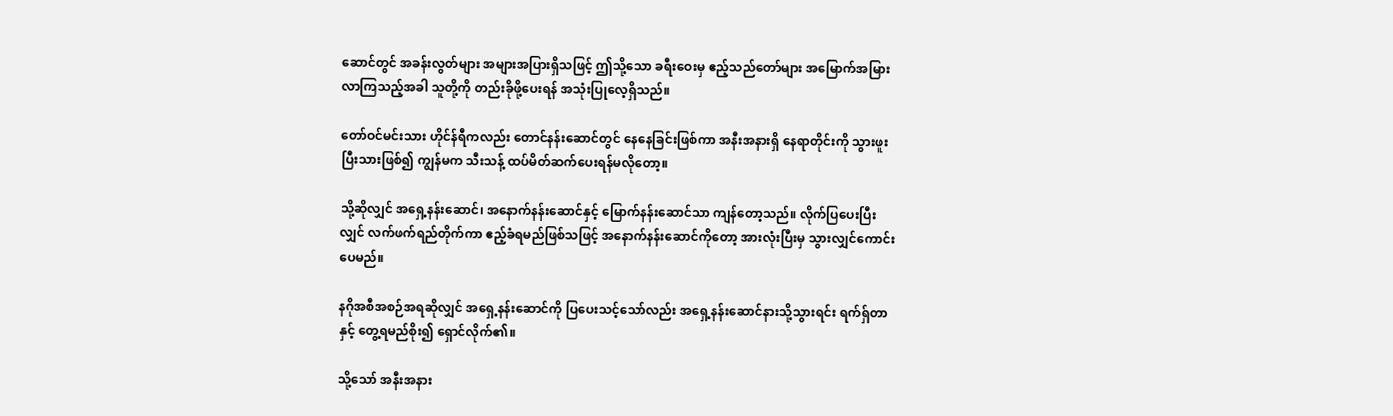ဆောင်တွင် အခန်းလွတ်များ အများအပြားရှိသဖြင့် ဤသို့သော ခရီးဝေးမှ ဧည့်သည်တော်များ အမြောက်အမြား လာကြသည့်အခါ သူတို့ကို တည်းခိုဖို့ပေးရန် အသုံးပြုလေ့ရှိသည်။

တော်ဝင်မင်းသား ဟိုင်န်ရီကလည်း တောင်နန်းဆောင်တွင် နေနေခြင်းဖြစ်ကာ အနီးအနားရှိ နေရာတိုင်းကို သွားဖူးပြီးသားဖြစ်၍ ကျွန်မက သီးသန့် ထပ်မိတ်ဆက်ပေးရန်မလိုတော့။

သို့ဆိုလျှင် အရှေ့နန်းဆောင်၊ အနောက်နန်းဆောင်နှင့် မြောက်နန်းဆောင်သာ ကျန်တော့သည်။ လိုက်ပြပေးပြီးလျှင် လက်ဖက်ရည်တိုက်ကာ ဧည့်ခံရမည်ဖြစ်သဖြင့် အနောက်နန်းဆောင်ကိုတော့ အားလုံးပြီးမှ သွားလျှင်ကောင်းပေမည်။

နဂိုအစီအစဉ်အရဆိုလျှင် အရှေ့နန်းဆောင်ကို ပြပေးသင့်သော်လည်း အရှေ့နန်းဆောင်နားသို့သွားရင်း ရက်ရှ်တာနှင့် တွေ့ရမည်စိုး၍ ရှောင်လိုက်၏။

သို့သော် အနီးအနား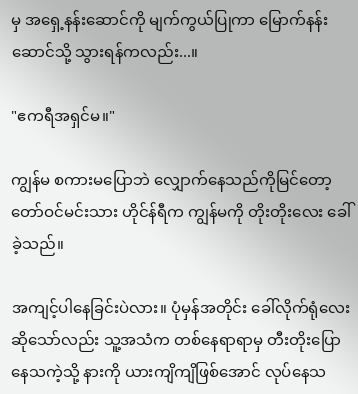မှ အရှေ့နန်းဆောင်ကို မျက်ကွယ်ပြုကာ မြောက်နန်းဆောင်သို့ သွားရန်ကလည်း...။

"ဧကရီအရှင်မ။"

ကျွန်မ စကားမပြောဘဲ လျှောက်နေသည်ကိုမြင်တော့ တော်ဝင်မင်းသား ဟိုင်န်ရီက ကျွန်မကို တိုးတိုးလေး ခေါ်ခဲ့သည်။

အကျင့်ပါနေခြင်းပဲလား။ ပုံမှန်အတိုင်း ခေါ်လိုက်ရုံလေးဆိုသော်လည်း သူ့အသံက တစ်နေရာရာမှ တီးတိုးပြောနေသကဲ့သို့ နားကို ယားကျိကျိဖြစ်အောင် လုပ်နေသ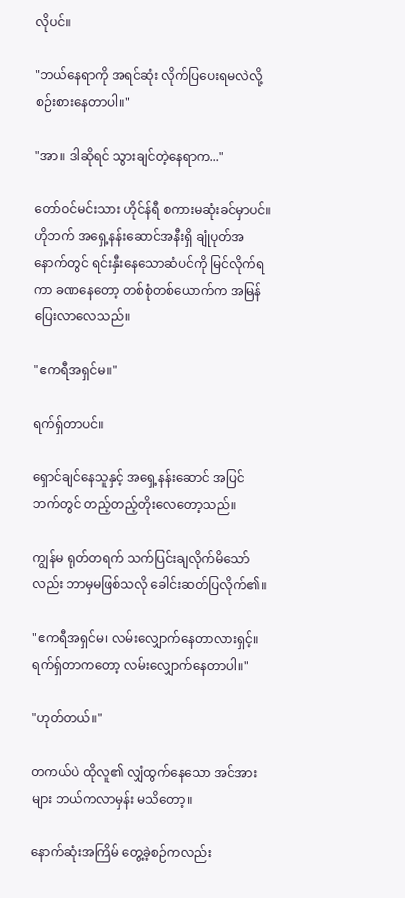လိုပင်။

"ဘယ်နေရာကို အရင်ဆုံး လိုက်ပြပေးရမလဲလို့ စဉ်းစားနေတာပါ။"

"အာ။ ဒါဆိုရင် သွားချင်တဲ့နေရာက..."

တော်ဝင်မင်းသား ဟိုင်န်ရီ စကားမဆုံးခင်မှာပင်။ ဟိုဘက် အရှေ့နန်းဆောင်အနီးရှိ ချုံပုတ်အနောက်တွင် ရင်းနှီးနေသောဆံပင်ကို မြင်လိုက်ရကာ ခဏနေတော့ တစ်စုံတစ်ယောက်က အမြန်ပြေးလာလေသည်။

"ဧကရီအရှင်မ။"

ရက်ရှ်တာပင်။

ရှောင်ချင်နေသူနှင့် အရှေ့နန်းဆောင် အပြင်ဘက်တွင် တည့်တည့်တိုးလေတော့သည်။

ကျွန်မ ရုတ်တရက် သက်ပြင်းချလိုက်မိသော်လည်း ဘာမှမဖြစ်သလို ခေါင်းဆတ်ပြလိုက်၏။

"ဧကရီအရှင်မ၊ လမ်းလျှောက်နေတာလားရှင့်။ ရက်ရှ်တာကတော့ လမ်းလျှောက်နေတာပါ။"

"ဟုတ်တယ်။"

တကယ်ပဲ ထိုလူ၏ လျှံထွက်နေသော အင်အားများ ဘယ်ကလာမှန်း မသိတော့။

နောက်ဆုံးအကြိမ် တွေ့ခဲ့စဉ်ကလည်း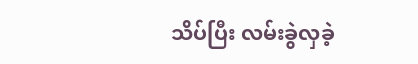သိပ်ပြီး လမ်းခွဲလှခဲ့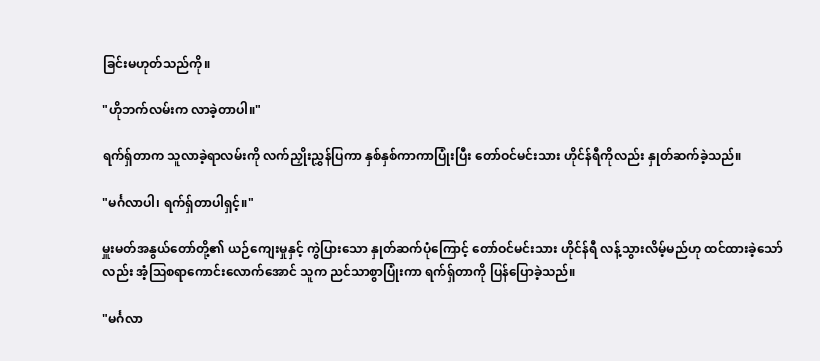ခြင်းမဟုတ်သည်ကို။

"ဟိုဘက်လမ်းက လာခဲ့တာပါ။"

ရက်ရှ်တာက သူလာခဲ့ရာလမ်းကို လက်ညှိုးညွှန်ပြကာ နှစ်နှစ်ကာကာပြုံးပြီး တော်ဝင်မင်းသား ဟိုင်န်ရီကိုလည်း နှုတ်ဆက်ခဲ့သည်။

"မင်္ဂလာပါ၊ ရက်ရှ်တာပါရှင့်။"

မှူးမတ်အနွယ်တော်တို့၏ ယဉ်ကျေးမှုနှင့် ကွဲပြားသော နှုတ်ဆက်ပုံကြောင့် တော်ဝင်မင်းသား ဟိုင်န်ရီ လန့်သွားလိမ့်မည်ဟု ထင်ထားခဲ့သော်လည်း အံ့ဩစရာကောင်းလောက်အောင် သူက ညင်သာစွာပြုံးကာ ရက်ရှ်တာကို ပြန်ပြောခဲ့သည်။

"မင်္ဂလာ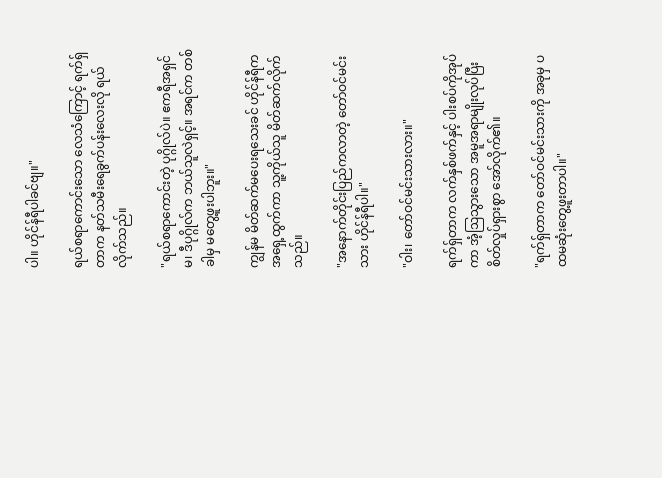ပါ။ ဟိုင်န်ရီပါခင်ဗျ။"

ရယ်စရာကောင်းသော လေသံကြောင့် ရက်ရှ်တာက နတ်သမီးရေခွက်ပန်းလေးလို ရယ်လိုက်သည်။

"ရယ်စရာကောင်းတဲ့ ပုဂ္ဂိုလ်ပဲ။ ဧကရီအရှင်မ၊ ဒီပုဂ္ဂိုလ်က ဘယ်သူလဲရှင့်။ အရင်က တစ်ခါမှ မတွေ့ဖူးပါဘူး။"

ကျွန်မ မိတ်ဆက်မပေးရသေးခင် ဟိုင်န်ရီက အရှေ့ထွက်ကာ သူ့ကိုယ်သူ မိတ်ဆက်လိုက်သည်။

"အနောက်တိုင်းပြည်ကလာတဲ့ တော်ဝင်မင်းသား ဟိုင်န်ရီပါ။"

"ဝါး၊ တော်ဝင်မင်းသားလား။"

ရက်ရှ်တာက လက်နှစ်ဖက်နှင့် ပါးစပ်ကိုအုပ်ကာ အံ့ဩသွားသော အမူအရာမျိုးလုပ်ပြီး စိတ်လှုပ်ရှားစွာ အော်လိုက်၏။

"ရက်ရှ်တာက တော်ဝင်မင်းသားကို အခုမှ ပထမဆုံးတွေ့ဖူးတာပါ။"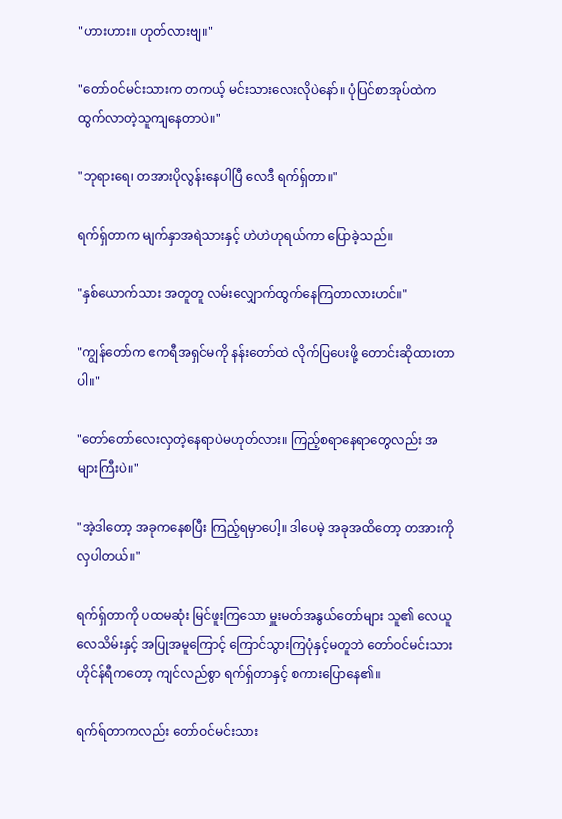"ဟားဟား။ ဟုတ်လားဗျ။"

"တော်ဝင်မင်းသားက တကယ့် မင်းသားလေးလိုပဲနော်။ ပုံပြင်စာအုပ်ထဲက ထွက်လာတဲ့သူကျနေတာပဲ။"

"ဘုရားရေ၊ တအားပိုလွန်းနေပါပြီ လေဒီ ရက်ရှ်တာ။"

ရက်ရှ်တာက မျက်နှာအရဲသားနှင့် ဟဲဟဲဟုရယ်ကာ ပြောခဲ့သည်။

"နှစ်ယောက်သား အတူတူ လမ်းလျှောက်ထွက်နေကြတာလားဟင်။"

"ကျွန်တော်က ဧကရီအရှင်မကို နန်းတော်ထဲ လိုက်ပြပေးဖို့ တောင်းဆိုထားတာပါ။"

"တော်တော်လေးလှတဲ့နေရာပဲမဟုတ်လား။ ကြည့်စရာနေရာတွေလည်း အများကြီးပဲ။"

"အဲ့ဒါတော့ အခုကနေစပြီး ကြည့်ရမှာပေါ့။ ဒါပေမဲ့ အခုအထိတော့ တအားကို လှပါတယ်။"

ရက်ရှ်တာကို ပထမဆုံး မြင်ဖူးကြသော မှူးမတ်အနွယ်တော်များ သူ၏ လေယူလေသိမ်းနှင့် အပြုအမူကြောင့် ကြောင်သွားကြပုံနှင့်မတူဘဲ တော်ဝင်မင်းသား ဟိုင်န်ရီကတော့ ကျင်လည်စွာ ရက်ရှ်တာနှင့် စကားပြောနေ၏။

ရက်ရ်တာကလည်း တော်ဝင်မင်းသား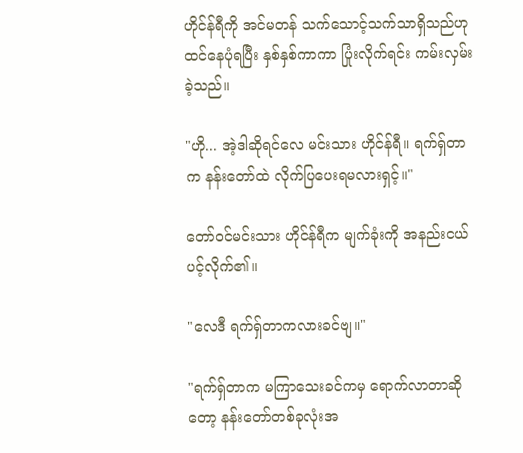ဟိုင်န်ရီကို အင်မတန် သက်သောင့်သက်သာရှိသည်ဟု ထင်နေပုံရပြီး နှစ်နှစ်ကာကာ ပြုံးလိုက်ရင်း ကမ်းလှမ်းခဲ့သည်။

"ဟို... အဲ့ဒါဆိုရင်လေ မင်းသား ဟိုင်န်ရီ။ ရက်ရှ်တာက နန်းတော်ထဲ လိုက်ပြပေးရမလားရှင့်။"

တော်ဝင်မင်းသား ဟိုင်န်ရီက မျက်ခုံးကို အနည်းငယ် ပင့်လိုက်၏။

"လေဒီ ရက်ရှ်တာကလားခင်ဗျ။"

"ရက်ရှ်တာက မကြာသေးခင်ကမှ ရောက်လာတာဆိုတော့ နန်းတော်တစ်ခုလုံးအ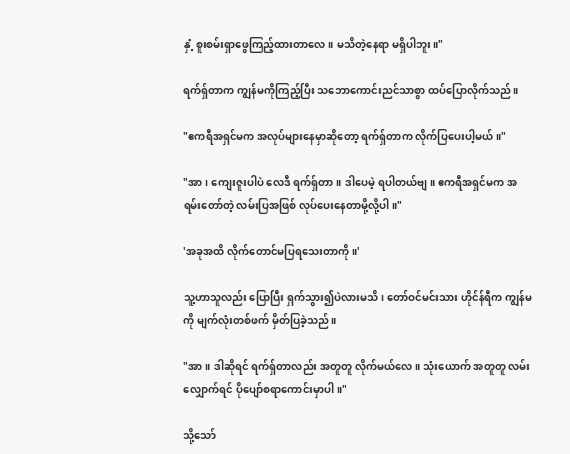နှံ့ စူးစမ်းရှာဖွေကြည့်ထားတာလေ။ မသိတဲ့နေရာ မရှိပါဘူး။"

ရက်ရှ်တာက ကျွန်မကိုကြည့်ပြီး သဘောကောင်းညင်သာစွာ ထပ်ပြောလိုက်သည်။

"ဧကရီအရှင်မက အလုပ်များနေမှာဆိုတော့ ရက်ရှ်တာက လိုက်ပြပေးပါ့မယ်။"

"အာ၊ ကျေးဇူးပါပဲ လေဒီ ရက်ရှ်တာ။ ဒါပေမဲ့ ရပါတယ်ဗျ။ ဧကရီအရှင်မက အရမ်းတော်တဲ့ လမ်းပြအဖြစ် လုပ်ပေးနေတာမို့လို့ပါ။"

'အခုအထိ လိုက်တောင်မပြရသေးတာကို။'

သူ့ဟာသူလည်း ပြောပြီး ရှက်သွား၍ပဲလားမသိ၊ တော်ဝင်မင်းသား ဟိုင်န်ရီက ကျွန်မကို မျက်လုံးတစ်ဖက် မှိတ်ပြခဲ့သည်။

"အာ။ ဒါဆိုရင် ရက်ရှ်တာလည်း အတူတူ လိုက်မယ်လေ။ သုံးယောက် အတူတူ လမ်းလျှောက်ရင် ပိုပျော်စရာကောင်းမှာပါ။"

သို့သော်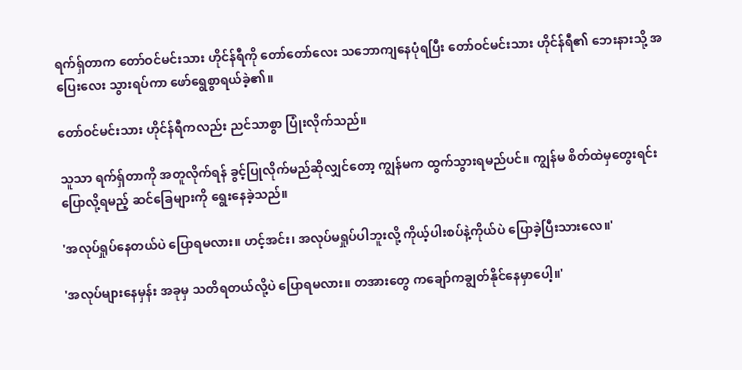ရက်ရှ်တာက တော်ဝင်မင်းသား ဟိုင်န်ရီကို တော်တော်လေး သဘောကျနေပုံရပြီး တော်ဝင်မင်းသား ဟိုင်န်ရီ၏ ဘေးနားသို့ အပြေးလေး သွားရပ်ကာ ဖော်ရွေစွာရယ်ခဲ့၏။

တော်ဝင်မင်းသား ဟိုင်န်ရီကလည်း ညင်သာစွာ ပြုံးလိုက်သည်။

သူသာ ရက်ရှ်တာကို အတူလိုက်ရန် ခွင့်ပြုလိုက်မည်ဆိုလျှင်တော့ ကျွန်မက ထွက်သွားရမည်ပင်။ ကျွန်မ စိတ်ထဲမှတွေးရင်း ပြောလို့ရမည့် ဆင်ခြေများကို ရွေးနေခဲ့သည်။

'အလုပ်ရှုပ်နေတယ်ပဲ ပြောရမလား။ ဟင့်အင်း၊ အလုပ်မရှုပ်ပါဘူးလို့ ကိုယ့်ပါးစပ်နဲ့ကိုယ်ပဲ ပြောခဲ့ပြီးသားလေ။'

'အလုပ်များနေမှန်း အခုမှ သတိရတယ်လို့ပဲ ပြောရမလား။ တအားတွေ ကချော်ကချွတ်နိုင်နေမှာပေါ့။'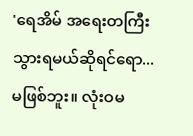'ရေအိမ် အရေးတကြီးသွားရမယ်ဆိုရင်ရော... မဖြစ်ဘူး။ လုံးဝမ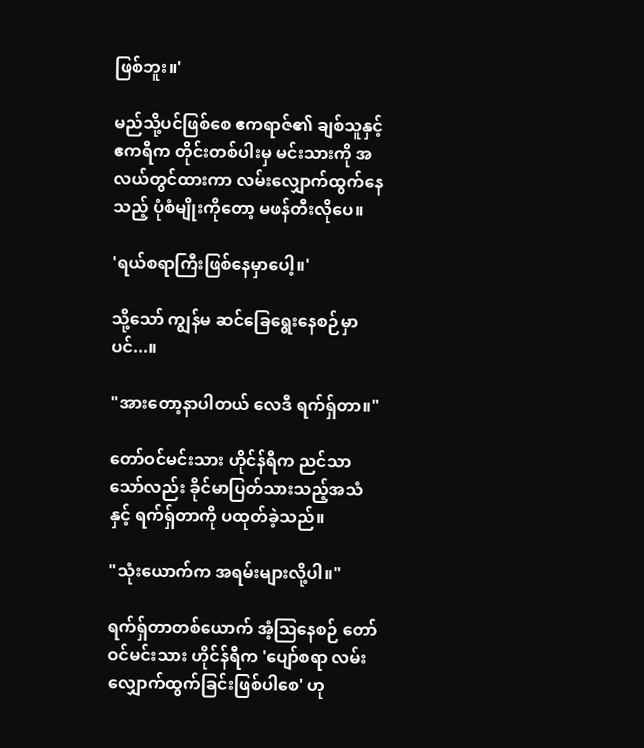ဖြစ်ဘူး။'

မည်သို့ပင်ဖြစ်စေ ဧကရာဇ်၏ ချစ်သူနှင့် ဧကရီက တိုင်းတစ်ပါးမှ မင်းသားကို အလယ်တွင်ထားကာ လမ်းလျှောက်ထွက်နေသည့် ပုံစံမျိုးကိုတော့ မဖန်တီးလိုပေ။

'ရယ်စရာကြီးဖြစ်နေမှာပေါ့။'

သို့သော် ကျွန်မ ဆင်ခြေရွေးနေစဉ်မှာပင်...။

"အားတော့နာပါတယ် လေဒီ ရက်ရှ်တာ။"

တော်ဝင်မင်းသား ဟိုင်န်ရီက ညင်သာသော်လည်း ခိုင်မာပြတ်သားသည့်အသံနှင့် ရက်ရှ်တာကို ပထုတ်ခဲ့သည်။

"သုံးယောက်က အရမ်းများလို့ပါ။"

ရက်ရှ်တာတစ်ယောက် အံ့ဩနေစဉ် တော်ဝင်မင်းသား ဟိုင်န်ရီက 'ပျော်စရာ လမ်းလျှောက်ထွက်ခြင်းဖြစ်ပါစေ' ဟု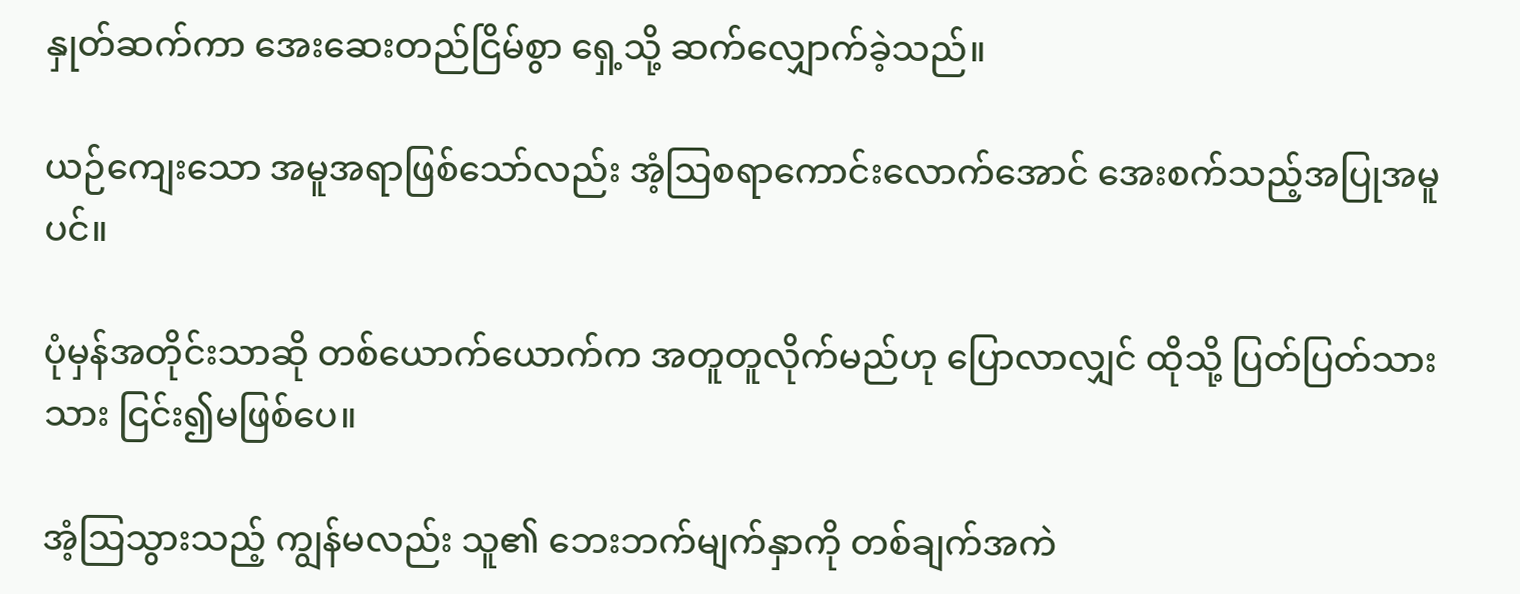နှုတ်ဆက်ကာ အေးဆေးတည်ငြိမ်စွာ ရှေ့သို့ ဆက်လျှောက်ခဲ့သည်။

ယဉ်ကျေးသော အမူအရာဖြစ်သော်လည်း အံ့ဩစရာကောင်းလောက်အောင် အေးစက်သည့်အပြုအမူပင်။

ပုံမှန်အတိုင်းသာဆို တစ်ယောက်ယောက်က အတူတူလိုက်မည်ဟု ပြောလာလျှင် ထိုသို့ ပြတ်ပြတ်သားသား ငြင်း၍မဖြစ်ပေ။

အံ့ဩသွားသည့် ကျွန်မလည်း သူ၏ ဘေးဘက်မျက်နှာကို တစ်ချက်အကဲ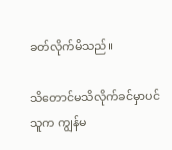ခတ်လိုက်မိသည်။

သိတောင်မသိလိုက်ခင်မှာပင် သူက ကျွန်မ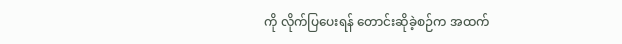ကို လိုက်ပြပေးရန် တောင်းဆိုခဲ့စဉ်က အထက်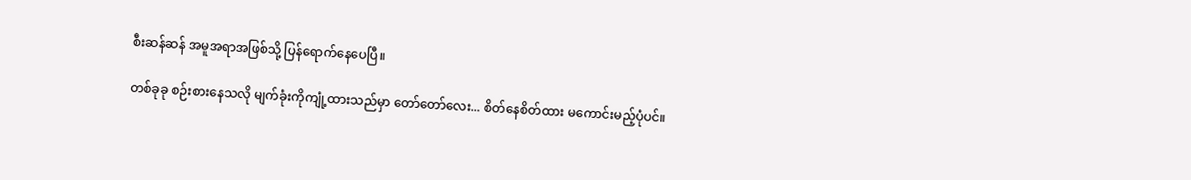စီးဆန်ဆန် အမူအရာအဖြစ်သို့ ပြန်ရောက်နေပေပြီ။

တစ်ခုခု စဉ်းစားနေသလို မျက်ခုံးကိုကျုံ့ထားသည်မှာ တော်တော်လေး... စိတ်နေစိတ်ထား မကောင်းမည့်ပုံပင်။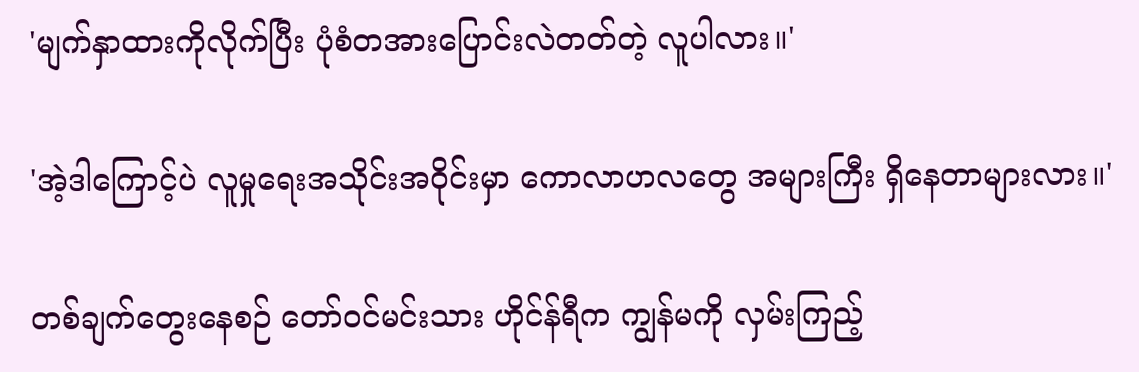'မျက်နှာထားကိုလိုက်ပြီး ပုံစံတအားပြောင်းလဲတတ်တဲ့ လူပါလား။'

'အဲ့ဒါကြောင့်ပဲ လူမှုရေးအသိုင်းအဝိုင်းမှာ ကောလာဟလတွေ အများကြီး ရှိနေတာများလား။'

တစ်ချက်တွေးနေစဉ် တော်ဝင်မင်းသား ဟိုင်န်ရီက ကျွန်မကို လှမ်းကြည့်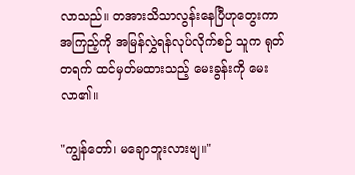လာသည်။ တအားသိသာလွန်းနေပြီဟုတွေးကာ အကြည့်ကို အမြန်လွှဲရန်လုပ်လိုက်စဉ် သူက ရုတ်တရက် ထင်မှတ်မထားသည့် မေးခွန်းကို မေးလာ၏။

"ကျွန်တော်၊ မချောဘူးလားဗျ။"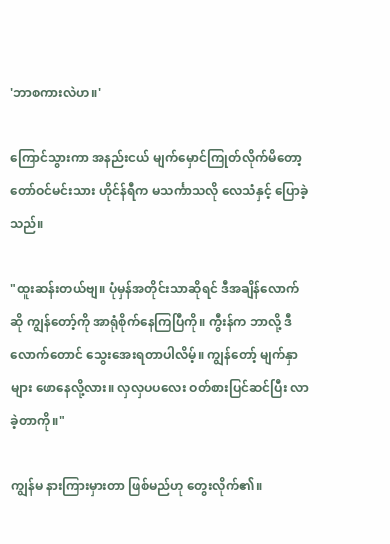'ဘာစကားလဲဟ။'

ကြောင်သွားကာ အနည်းငယ် မျက်မှောင်ကြုတ်လိုက်မိတော့ တော်ဝင်မင်းသား ဟိုင်န်ရီက မသင်္ကာသလို လေသံနှင့် ပြောခဲ့သည်။

"ထူးဆန်းတယ်ဗျ။ ပုံမှန်အတိုင်းသာဆိုရင် ဒီအချိန်လောက်ဆို ကျွန်တော့်ကို အာရုံစိုက်နေကြပြီကို။ ကွီးန်က ဘာလို့ ဒီလောက်တောင် သွေးအေးရတာပါလိမ့်။ ကျွန်တော့် မျက်နှာများ ဖောနေလို့လား။ လှလှပပလေး ဝတ်စားပြင်ဆင်ပြီး လာခဲ့တာကို။"

ကျွန်မ နားကြားမှားတာ ဖြစ်မည်ဟု တွေးလိုက်၏။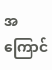အကြောင်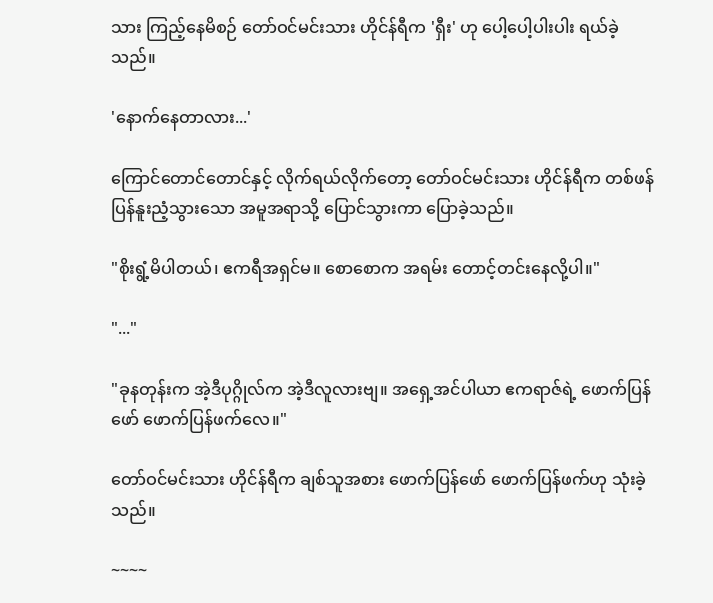သား ကြည့်နေမိစဉ် တော်ဝင်မင်းသား ဟိုင်န်ရီက 'ရှီး' ဟု ပေါ့ပေါ့ပါးပါး ရယ်ခဲ့သည်။

'နောက်နေတာလား...'

ကြောင်တောင်တောင်နှင့် လိုက်ရယ်လိုက်တော့ တော်ဝင်မင်းသား ဟိုင်န်ရီက တစ်ဖန် ပြန်နူးညံ့သွားသော အမူအရာသို့ ပြောင်သွားကာ ပြောခဲ့သည်။

"စိုးရွံ့မိပါတယ်၊ ဧကရီအရှင်မ။ စောစောက အရမ်း တောင့်တင်းနေလို့ပါ။"

"..."

"ခုနတုန်းက အဲ့ဒီပုဂ္ဂိုလ်က အဲ့ဒီလူလားဗျ။ အရှေ့အင်ပါယာ ဧကရာဇ်ရဲ့ ဖောက်ပြန်ဖော် ဖောက်ပြန်ဖက်လေ။"

တော်ဝင်မင်းသား ဟိုင်န်ရီက ချစ်သူအစား ဖောက်ပြန်ဖော် ဖောက်ပြန်ဖက်ဟု သုံးခဲ့သည်။

~~~~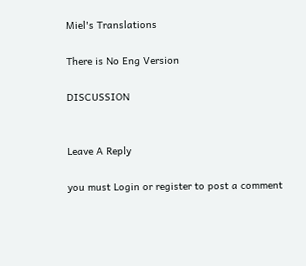Miel's Translations

There is No Eng Version

DISCUSSION


Leave A Reply

you must Login or register to post a comment